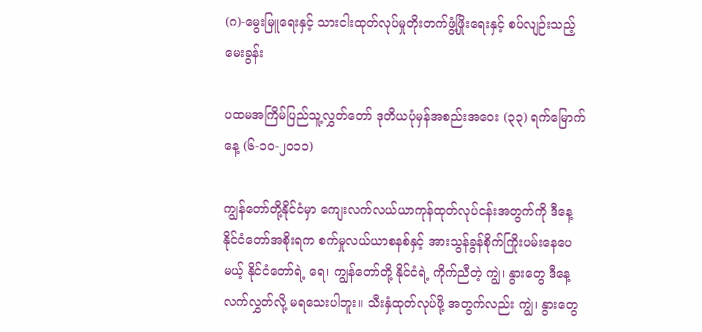(ဂ)-မွေးမြူရေးနှင့် သားငါးထုတ်လုပ်မှုတိုးတက်ဖွံ့ဖြိုးရေးနှင့် စပ်လျဉ်းသည့် မေးခွန်း

ပထမအကြိမ်ပြည်သူ့လွှတ်တော် ဒုတိယပုံမှန်အစည်းအ‌ဝေး (၃၃) ရက်မြောက်နေ့ (၆-၁၀-၂၀၁၁)

ကျွန်တော်တို့နိုင်ငံမှာ ကျေးလက်လယ်ယာကုန်ထုတ်လုပ်ငန်းအတွက်ကို ဒီနေ့နိုင်ငံတော်အစိုးရက စက်မှုလယ်ယာစနစ်နှင့် အားသွန်ခွန်စိုက်ကြိုးပမ်းနေပေမယ့် နိုင်ငံတော်ရဲ့ ရေ၊ ကျွန်တော်တို့ နိုင်ငံရဲ့ ကိုက်ညီတဲ့ ကျွဲ၊ နွားတွေ ဒီနေ့ လက်လွှတ်လို့ မရသေးပါဘူး။ သီးနှံထုတ်လုပ်ဖို့ အတွက်လည်း ကျွဲ၊ နွားတွေ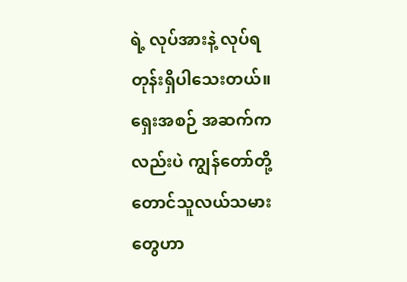ရဲ့ လုပ်အားနဲ့ လုပ်ရတုန်းရှိပါသေးတယ်။ ရှေးအစဉ် အဆက်ကလည်းပဲ ကျွန်တော်တို့ တောင်သူလယ်သမားတွေဟာ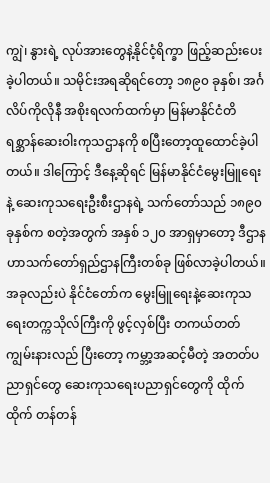ကျွဲ၊ နွားရဲ့ လုပ်အားတွေနဲ့နိုင်ငံ့ရိက္ခာ ဖြည့်ဆည်းပေးခဲ့ပါတယ်။ သမိုင်းအရဆိုရင်တော့ ၁၈၉၀ ခုနှစ်၊ အင်္ဂလိပ်ကိုလိုနီ အစိုးရလက်ထက်မှာ မြန်မာနိုင်ငံတိရစ္ဆာန်ဆေးဝါးကုသဌာနကို စပြီးတော့ထူထောင်ခဲ့ပါတယ်။ ဒါကြောင့် ဒီနေ့ဆိုရင် မြန်မာနိုင်ငံမွေးမြူရေးနဲ့ ဆေးကုသရေးဦးစီးဌာနရဲ့ သက်တော်သည် ၁၈၉၀ ခုနှစ်က စတဲ့အတွက် အနှစ် ၁၂၀ အာရှမှာတော့ ဒီဌာနဟာသက်‌တော်ရှည်ဌာနကြီးတစ်ခု ဖြစ်လာခဲ့ပါတယ်။ အခုလည်းပဲ နိုင်ငံတော်က မွေးမြူရေးနဲ့ဆေးကုသရေးတက္ကသိုလ်ကြီးကို ဖွင့်လှစ်ပြီး တကယ်တတ်ကျွမ်းနားလည် ပြီးတော့ ကမ္ဘာ့အဆင့်မီတဲ့ အတတ်ပညာရှင်တွေ ဆေးကုသရေးပညာရှင်တွေကို ထိုက်ထိုက် တန်တန်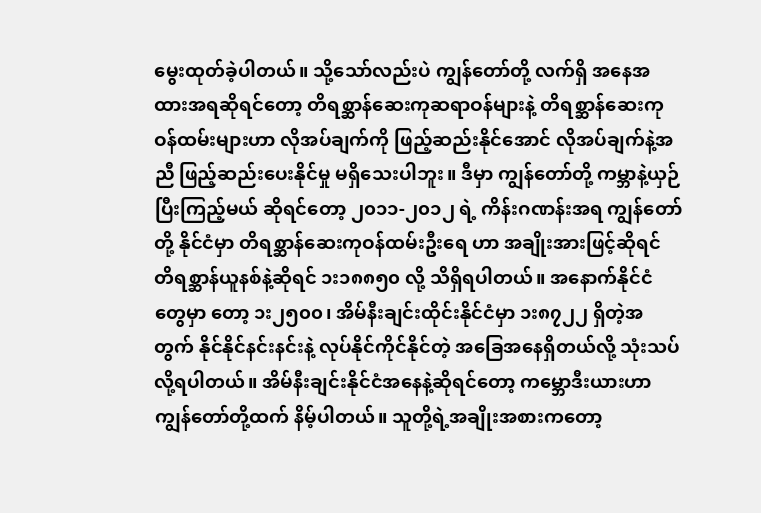မွေးထုတ်ခဲ့ပါတယ်။ သို့သော်လည်းပဲ ကျွန်တော်တို့ လက်ရှိ အနေအထားအရဆိုရင်တော့ တိရစ္ဆာန်ဆေးကုဆရာဝန်များနဲ့ တိရစ္ဆာန်ဆေးကုဝန်ထမ်းများဟာ လိုအပ်ချက်ကို ဖြည့်ဆည်းနိုင်အောင် လိုအပ်ချက်နဲ့အညီ ဖြည့်ဆည်းပေးနိုင်မှု မရှိသေးပါဘူး။ ဒီမှာ ကျွန်တော်တို့ ကမ္ဘာနဲ့ယှဉ်ပြီးကြည့်မယ် ဆိုရင်တော့ ၂၀၁၁-၂၀၁၂ ရဲ့ ကိန်းဂဏန်းအရ ကျွန်တော်တို့ နိုင်ငံမှာ တိရစ္ဆာန်ဆေးကုဝန်ထမ်းဦးရေ ဟာ အချိုးအားဖြင့်ဆိုရင် တိရစ္ဆာန်ယူနစ်နဲ့ဆိုရင် ၁း၁၈၈၅၀ လို့ သိရှိရပါတယ်။ အနောက်နိုင်ငံတွေမှာ တော့ ၁း၂၅၀၀၊ အိမ်နီးချင်းထိုင်းနိုင်ငံမှာ ၁း၈၇၂၂ ရှိတဲ့အတွက် နိုင်နိုင်နင်းနင်းနဲ့ လုပ်နိုင်ကိုင်နိုင်တဲ့ အခြေအနေရှိတယ်လို့ သုံးသပ်လို့ရပါတယ်။ အိမ်နီးချင်းနိုင်ငံအနေနဲ့ဆိုရင်တော့ ကမ္ဘောဒီးယားဟာ ကျွန်တော်တို့ထက် နိမ့်ပါတယ်။ သူတို့ရဲ့အချိုးအစားကတော့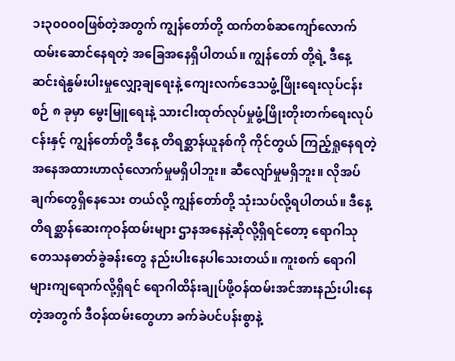၁း၃၀၀၀၀ဖြစ်တဲ့အတွက် ကျွန်တော်တို့ ထက်တစ်ဆကျော်လောက် ထမ်းဆောင်နေရတဲ့ အခြေအနေရှိပါတယ်။ ကျွန်တော် တို့ရဲ့ ဒီနေ့ ဆင်းရဲနွမ်းပါးမှုလျှော့ချရေးနဲ့ ကျေးလက်ဒေသဖွံ့ဖြိုးရေးလုပ်ငန်းစဉ် ၈ ခုမှာ မွေးမြူရေးနဲ့ သားငါးထုတ်လုပ်မှုဖွံ့ဖြိုးတိုးတက်ရေးလုပ်ငန်းနှင့် ကျွန်တော်တို့ ဒီနေ့ တိရစ္ဆာန်ယူနစ်ကို ကိုင်တွယ် ကြည့်ရှုနေရတဲ့ အနေအထားဟာလုံလောက်မှုမရှိပါဘူး။ ဆီလျော်မှုမရှိဘူး။ လိုအပ်ချက်တွေရှိနေသေး တယ်လို့ ကျွန်တော်တို့ သုံးသပ်လို့ရပါတယ်။ ဒီနေ့ တိရစ္ဆာန်ဆေးကုဝန်ထမ်းများ ဌာနအနေနဲ့ဆိုလို့ရှိရင်တော့ ရောဂါသုတေသနဓာတ်ခွဲခန်းတွေ နည်းပါးနေပါသေးတယ်။ ကူးစက် ရောဂါများကျရောက်လို့ရှိရင် ရောဂါထိန်းချုပ်ဖို့ဝန်ထမ်းအင်အားနည်းပါးနေတဲ့အတွက် ဒီဝန်ထမ်းတွေဟာ ခက်ခဲပင်ပန်းစွာနဲ့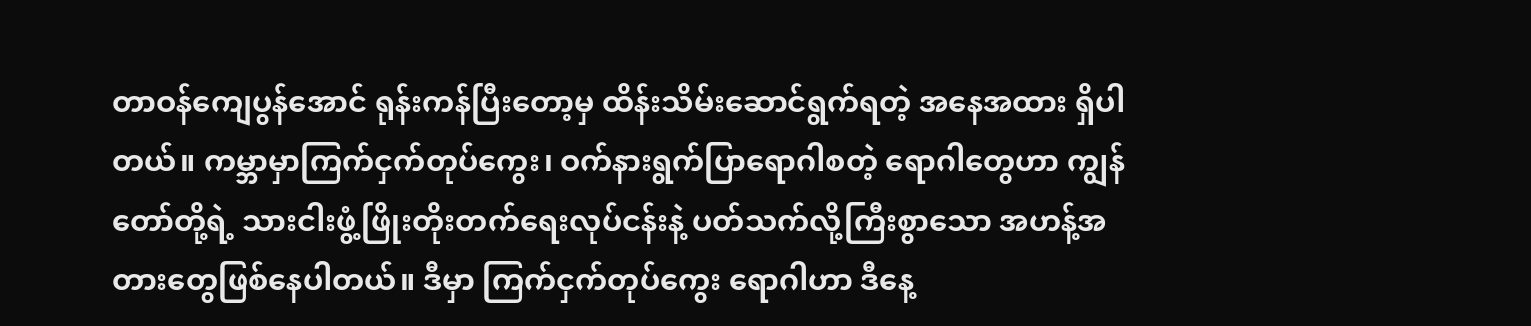တာဝန်ကျေပွန်အောင် ရုန်းကန်ပြီးတော့မှ ထိန်းသိမ်းဆောင်ရွက်ရတဲ့ အနေအထား ရှိပါတယ်။ ကမ္ဘာမှာကြက်ငှက်တုပ်ကွေး၊ ဝက်နားရွက်ပြာရောဂါစတဲ့ ရောဂါတွေဟာ ကျွန်တော်တို့ရဲ့ သားငါးဖွံ့ဖြိုးတိုးတက်ရေးလုပ်ငန်းနဲ့ ပတ်သက်လို့ကြီးစွာသော အဟန့်အတားတွေဖြစ်နေပါတယ်။ ဒီမှာ ကြက်ငှက်တုပ်ကွေး ရောဂါဟာ ဒီနေ့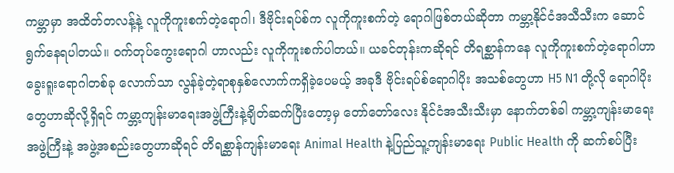ကမ္ဘာမှာ အထိတ်တလန့်နဲ့ လူကိုကူးစက်တဲ့ရောဂါ၊ ဒီဗိုင်းရပ်စ်က လူကိုကူးစက်တဲ့ ရောဂါဖြစ်တယ်ဆိုတာ ကမ္ဘာ့နိုင်ငံအသီသီးက ဆောင်ရွက်နေရပါတယ်။ ဝက်တုပ်ကွေးရောဂါ ဟာလည်း လူကိုကူးစက်ပါတယ်။ ယခင်တုန်းကဆိုရင် တိရစ္ဆာန်ကနေ လူကိုကူးစက်တဲ့ရောဂါဟာ ခွေးရူးရောဂါတစ်ခု လောက်သာ လွန်ခဲ့တဲ့ရာစုနှစ်လောက်ကရှိခဲ့ပေမယ့် အခုဒီ ဗိုင်းရပ်စ်ရောဂါပိုး အသစ်တွေဟာ H5 N1 တို့လို ရောဂါပိုးတွေဟာဆိုလို့ရှိရင် ကမ္ဘာ့ကျန်းမာရေးအဖွဲ့ကြီးနဲ့ချိတ်ဆက်ပြီးတော့မှ တော်တော်လေး နိုင်ငံအသီးသီးမှာ နောက်တစ်ခါ ကမ္ဘာ့ကျန်းမာရေးအဖွဲ့ကြီးနဲ့ အဖွဲ့အစည်းတွေဟာဆိုရင် တိရစ္ဆာန်ကျန်းမာရေး Animal Health နဲ့ပြည်သူ့ကျန်းမာရေး Public Health ကို ဆက်စပ်ပြီး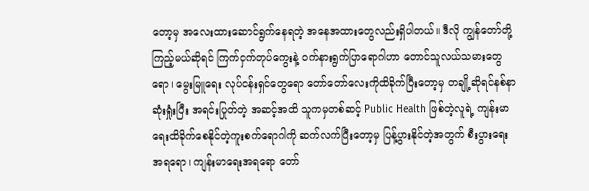တော့မှ အလေးထားဆောင်ရွက်နေရတဲ့ အနေအထားတွေလည်းရှိပါတယ်။ ဒီလို ကျွန်တော်တို့ ကြည့်မယ်ဆိုရင် ကြက်ငှက်တုပ်ကွေးနဲ့ ဝက်နားရွက်ပြာရောဂါဟာ ‌တောင်သူလယ်သမားတွေရော၊ မွေးမြူရေး လုပ်ငန်းရှင်တွေရော တော်တော်လေးကိုထိခိုက်ပြီးတော့မှ တချို့ဆိုရင်နစ်နာဆုံးရှုံးပြီး အရင်းပြုတ်တဲ့ အဆင့်အထိ သူကမှတစ်ဆင့် Public Health ဖြစ်တဲ့လူရဲ့ ကျန်းမာရေးထိခိုက်စေနိုင်တဲ့ကူးစက်ရောဂါကို ဆက်လက်ပြီးတော့မှ ပြန့်ပွားနိုင်တဲ့အတွက် စီးပွားရေး အရရော၊ ကျန်းမာရေးအရရော တော်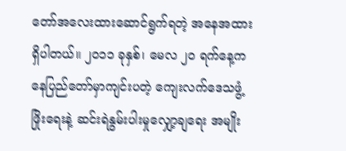တော်အလေးထားဆောင်ရွက်ရတဲ့ အနေအထားရှိပါတယ်။ ၂၀၁၁ ခုနှစ်၊ မေလ ၂၀ ရက်နေ့ကနေပြည်တော်မှာကျင်းပတဲ့ ကျေးလက်ဒေသဖွံ့ဖြိုးရေးနဲ့ ဆင်းရဲနွမ်းပါးမှုလျှော့ချရေး အမျိုး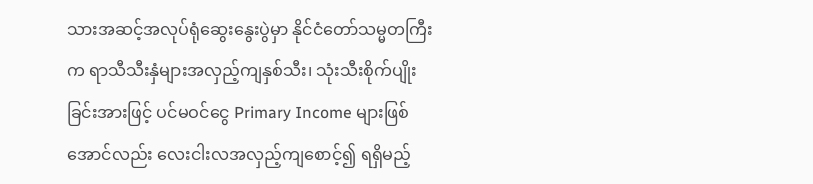သားအဆင့်အလုပ်ရုံဆွေးနွေးပွဲမှာ နိုင်ငံတော်သမ္မတကြီးက ရာသီသီးနှံများအလှည့်ကျနှစ်သီး၊ သုံးသီးစိုက်ပျိုးခြင်းအားဖြင့် ပင်မဝင်ငွေ Primary Income များဖြစ်အောင်လည်း လေးငါးလအလှည့်ကျစောင့်၍ ရရှိမည့်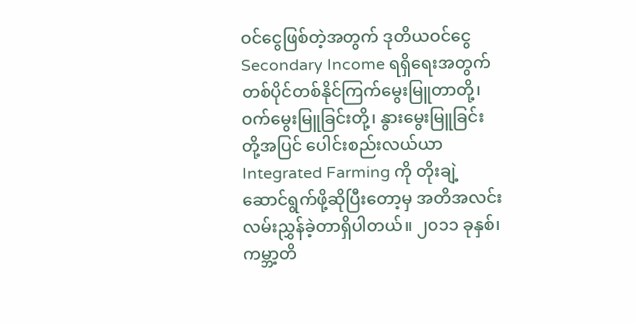ဝင်ငွေဖြစ်တဲ့အတွက် ဒုတိယဝင်ငွေ Secondary Income ရရှိရေးအတွက် တစ်ပိုင်တစ်နိုင်ကြက်မွေးမြူတာတို့၊ ဝက်မွေးမြူခြင်းတို့၊ နွားမွေးမြူခြင်းတို့အပြင် ပေါင်းစည်းလယ်ယာ Integrated Farming ကို တိုးချဲ့ဆောင်ရွက်ဖို့ဆိုပြီးတော့မှ အတိအလင်းလမ်းညွှန်ခဲ့တာရှိပါတယ်။ ၂၀၁၁ ခုနှစ်၊ ကမ္ဘာ့တိ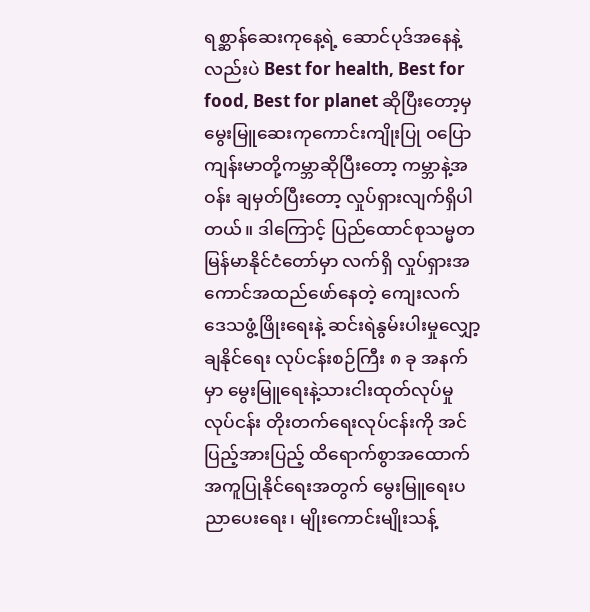ရစ္ဆာန်ဆေးကုနေ့ရဲ့ ဆောင်ပုဒ်အနေနဲ့လည်းပဲ Best for health, Best for food, Best for planet ဆိုပြီးတော့မှ မွေးမြူဆေးကုကောင်းကျိုးပြု ဝပြောကျန်းမာတို့ကမ္ဘာဆိုပြီးတော့ ကမ္ဘာနဲ့အဝန်း ချမှတ်ပြီးတော့ လှုပ်ရှားလျက်ရှိပါတယ်။ ဒါကြောင့် ပြည်ထောင်စုသမ္မတမြန်မာနိုင်ငံတော်မှာ လက်ရှိ လှုပ်ရှားအကောင်အထည်ဖော်နေတဲ့ ကျေးလက်ဒေသဖွံ့ဖြိုးရေးနဲ့ ဆင်းရဲနွမ်းပါးမှုလျှော့ချနိုင်ရေး လုပ်ငန်းစဉ်ကြီး ၈ ခု အနက်မှာ မွေးမြူရေးနဲ့သားငါးထုတ်လုပ်မှုလုပ်ငန်း တိုးတက်ရေးလုပ်ငန်းကို အင်ပြည့်အားပြည့် ထိရောက်စွာအထောက်အကူပြုနိုင်ရေးအတွက် မွေးမြူရေးပညာပေးရေး၊ မျိုးကောင်းမျိုးသန့်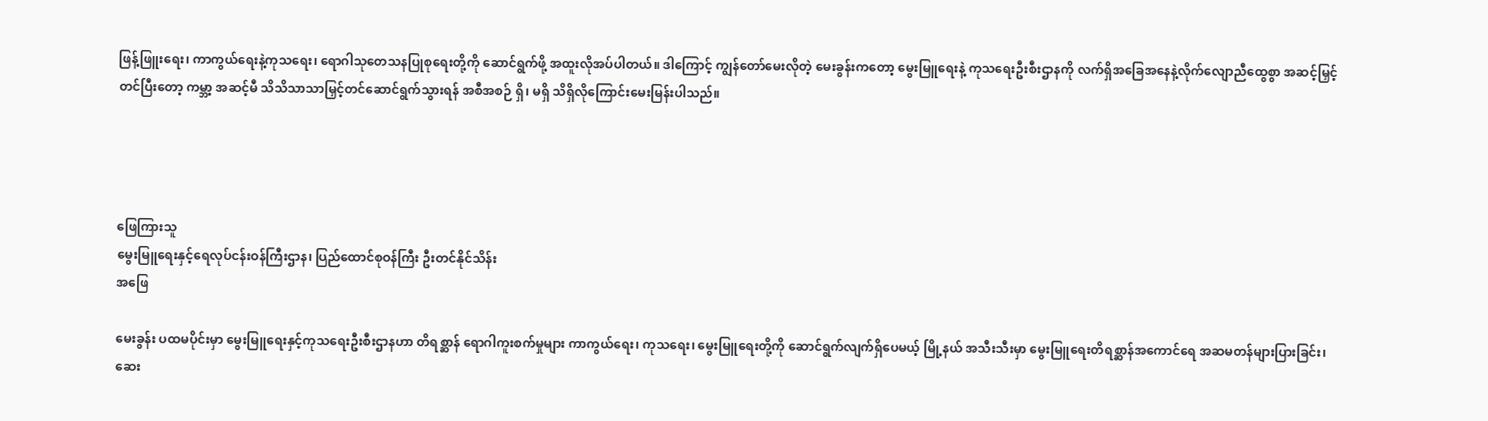ဖြန့်ဖြူးရေး၊ ကာကွယ်ရေးနဲ့ကုသရေး၊ ရောဂါသုတေသနပြုစုရေးတို့ကို ဆောင်ရွက်ဖို့ အထူးလိုအပ်ပါတယ်။ ဒါကြောင့် ကျွန်တော်မေးလိုတဲ့ မေးခွန်းကတော့ မွေးမြူရေးနဲ့ ကုသရေးဦးစီးဌာနကို လက်ရှိအခြေအနေနဲ့လိုက်လျောညီထွေစွာ အဆင့်မြှင့်တင်ပြီးတော့ ကမ္ဘာ့ အဆင့်မီ သိသိသာသာမြှင့်တင်ဆောင်ရွက်သွားရန် အစီအစဉ် ရှိ၊ မရှိ သိရှိလိုကြောင်းမေးမြန်းပါသည်။




ဖြေကြားသူ
မွေးမြူရေးနှင့်ရေလုပ်ငန်းဝန်ကြီးဌာန၊ ပြည်ထောင်စုဝန်ကြီး ဦးတင်နိုင်သိန်း
အဖြေ

မေးခွန်း ပထမပိုင်းမှာ မွေးမြူရေးနှင့်ကုသရေးဦးစီးဌာနဟာ တိရစ္ဆာန် ရောဂါကူးစက်မှုများ ကာကွယ်ရေး၊ ကုသရေး၊ မွေးမြူရေးတို့ကို ဆောင်ရွက်လျက်ရှိပေမယ့် မြို့နယ် အသီးသီးမှာ မွေးမြူရေးတိရစ္ဆာန်အကောင်ရေ အဆမတန်များပြားခြင်း၊ ဆေး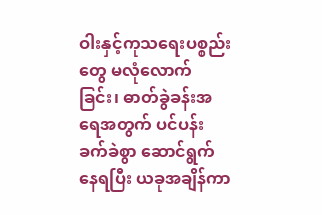ဝါးနှင့်ကုသရေးပစ္စည်းတွေ မလုံလောက်ခြင်း၊ ဓာတ်ခွဲခန်းအရေအတွက် ပင်ပန်းခက်ခဲစွာ ဆောင်ရွက် နေရပြီး ယခုအချိန်ကာ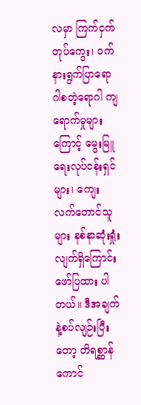လမှာ ကြက်ငှက်တုပ်ကွေး၊ ဝက်နားရွက်ပြာရောဂါစတဲ့ရောဂါ ကျရောက်မှုများ ကြောင့် မွေးမြူရေးလုပ်ငန်းရှင်များ၊ ကျေးလက်တောင်သူများ နစ်နာဆုံးရှုံးလျက်ရှိကြောင်း ဖော်ပြထား ပါတယ်။ ဒီအချက်နဲ့စပ်လျဉ်းပြီးတော့ တိရစ္ဆာန်ကောင်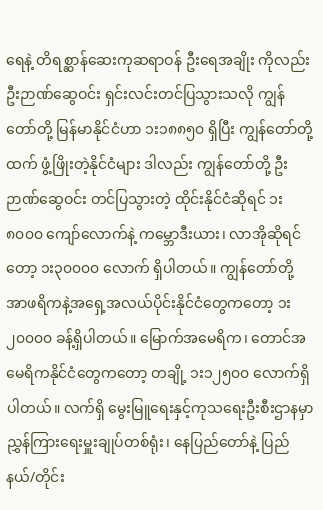ရေနဲ့ တိရစ္ဆာန်ဆေးကုဆရာဝန် ဦးရေအချိုး ကိုလည်း ဦးဉာဏ်ဆွေဝင်း ရှင်းလင်းတင်ပြသွားသလို ကျွန်တော်တို့ မြန်မာနိုင်ငံဟာ ၁း၁၈၈၅၀ ရှိပြီး ကျွန်တော်တို့ထက် ဖွံ့ဖြိုးတဲ့နိုင်ငံများ ဒါလည်း ကျွန်တော်တို့ ဦးဉာဏ်ဆွေဝင်း တင်ပြသွားတဲ့ ထိုင်းနိုင်ငံဆိုရင် ၁း၈၀၀၀ ကျော်လောက်နဲ့ ကမ္ဘောဒီးယား၊ လာအိုဆိုရင်တော့ ၁း၃၀၀၀၀ လောက် ရှိပါတယ်။ ကျွန်တော်တို့ အာဖရိကနဲ့အရှေ့အလယ်ပိုင်းနိုင်ငံတွေကတော့ ၁း၂၀၀၀၀ ခန့်ရှိပါတယ်။ မြောက်အမေရိက၊ တောင်အမေရိကနိုင်ငံတွေကတော့ တချို့ ၁း၁၂၅၀၀ လောက်ရှိပါတယ်။ လက်ရှိ မွေးမြူရေးနှင့်ကုသရေးဦးစီးဌာနမှာ ညွှန်ကြားရေးမှူးချုပ်တစ်ရုံး၊ နေပြည်တော်နဲ့ ပြည်နယ်/တိုင်း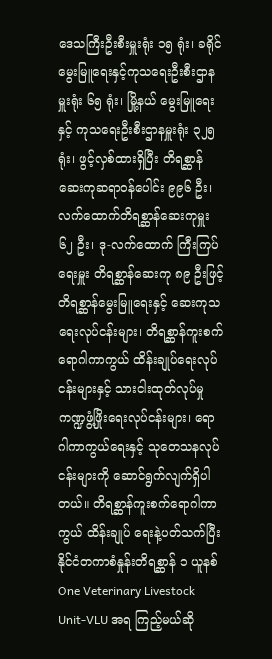ဒေသကြီးဦးစီးမှူးရုံး ၁၅ ရုံး၊ ခရိုင်မွေးမြူရေးနှင့်ကုသရေးဦးစီးဌာနမှူးရုံး ၆၅ ရုံး၊ မြို့နယ် မွေးမြူရေးနှင့် ကုသရေးဦးစီးဌာနမှူးရုံး ၃၂၅ ရုံး၊ ဖွင့်လှစ်ထားရှိပြီး တိရစ္ဆာန်ဆေးကုဆရာဝန်ပေါင်း ၉၉၆ ဦး၊ လက်ထောက်တိရစ္ဆာန်ဆေးကုမှူး ၆၂ ဦး၊ ဒု-လက်ထောက် ကြီးကြပ်ရေးမှူး တိရစ္ဆာန်ဆေးကု ၈၉ ဦးဖြင့် တိရစ္ဆာန်မွေးမြူရေးနှင့် ဆေးကုသရေးလုပ်ငန်းများ၊ တိရစ္ဆာန်ကူးစက်ရောဂါကာကွယ် ထိန်းချုပ်ရေးလုပ်ငန်းများနှင့် သားငါးထုတ်လုပ်မှုကဏ္ဍဖွံ့ဖြိုးရေးလုပ်ငန်းများ၊ ရောဂါကာကွယ်ရေးနှင့် သုတေသနလုပ်ငန်းများကို ဆောင်ရွက်လျက်ရှိပါတယ်။ တိရစ္ဆာန်ကူးစက်ရောဂါကာကွယ် ထိန်းချုပ် ရေးနဲ့ပတ်သက်ပြီး နိုင်ငံတကာစံနှုန်းတိရစ္ဆာန် ၁ ယူနစ် One Veterinary Livestock Unit-VLU အရ ကြည့်မယ်ဆို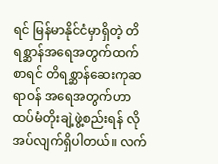ရင် မြန်မာနိုင်ငံမှာရှိတဲ့ တိရစ္ဆာန်အရေအတွက်ထက်စာရင် တိရစ္ဆာန်ဆေးကုဆရာဝန် အရေအတွက်ဟာ ထပ်မံတိုးချဲ့ဖွဲ့စည်းရန် လိုအပ်လျက်ရှိပါတယ်။ လက်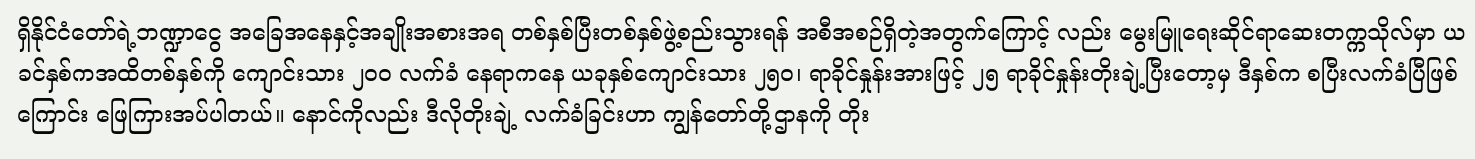ရှိနိုင်ငံတော်ရဲ့ဘဏ္ဍာငွေ အခြေအနေနှင့်အချိုးအစားအရ တစ်နှစ်ပြီးတစ်နှစ်ဖွဲ့စည်းသွားရန် အစီအစဉ်ရှိတဲ့အတွက်ကြောင့် လည်း မွေးမြူရေးဆိုင်ရာဆေးတက္ကသိုလ်မှာ ယခင်နှစ်ကအထိတစ်နှစ်ကို ကျောင်းသား ၂၀၀ လက်ခံ နေရာကနေ ယခုနှစ်ကျောင်းသား ၂၅၀၊ ရာခိုင်နှုန်းအားဖြင့် ၂၅ ရာခိုင်နှုန်းတိုးချဲ့ပြီးတော့မှ ဒီနှစ်က စပြီးလက်ခံပြီဖြစ်ကြောင်း ဖြေကြားအပ်ပါတယ်။ နောင်ကိုလည်း ဒီလိုတိုးချဲ့ လက်ခံခြင်းဟာ ကျွန်တော်တို့ဌာနကို တိုး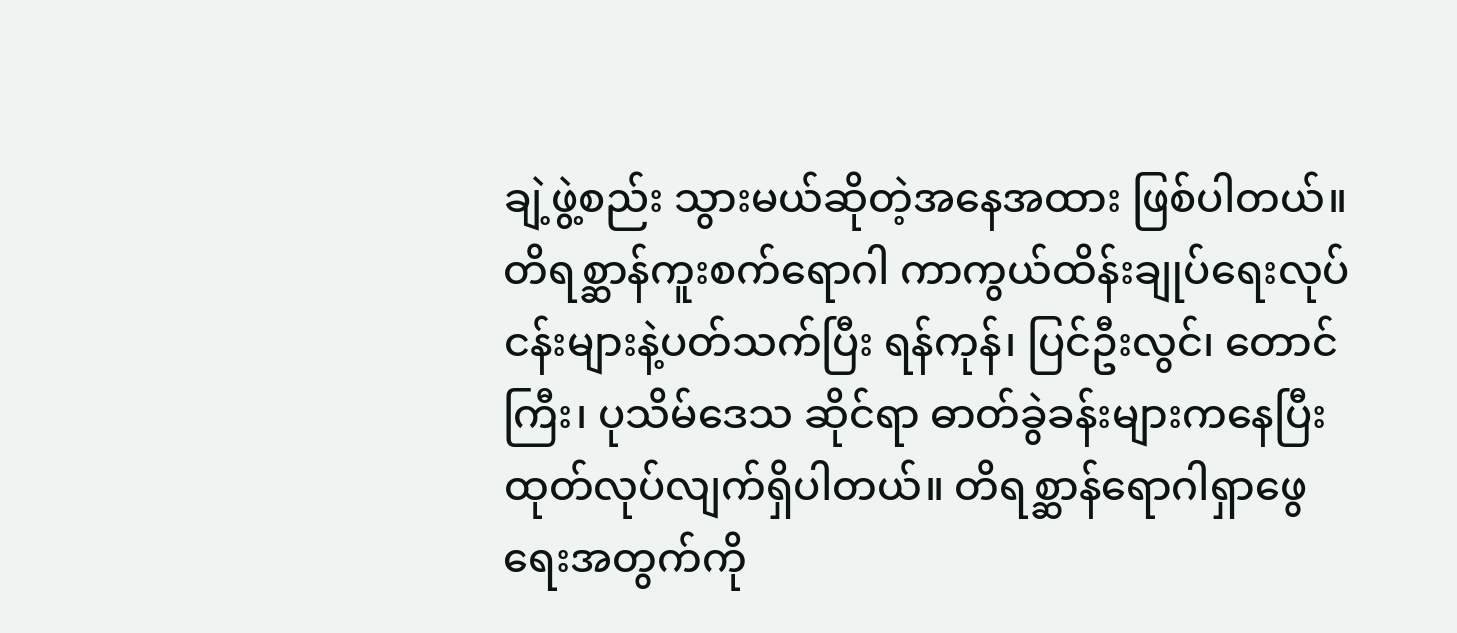ချဲ့ဖွဲ့စည်း သွားမယ်ဆိုတဲ့အနေအထား ဖြစ်ပါတယ်။ တိရစ္ဆာန်ကူးစက်ရောဂါ ကာကွယ်ထိန်းချုပ်ရေးလုပ်ငန်းများနဲ့ပတ်သက်ပြီး ရန်ကုန်၊ ပြင်ဦးလွင်၊ တောင်ကြီး၊ ပုသိမ်ဒေသ ဆိုင်ရာ ဓာတ်ခွဲခန်းများကနေပြီး ထုတ်လုပ်လျက်ရှိပါတယ်။ တိရစ္ဆာန်ရောဂါရှာဖွေရေးအတွက်ကို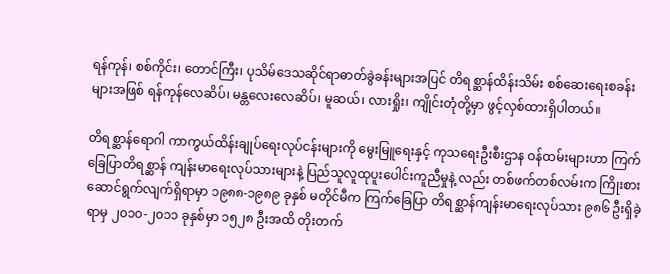ရန်ကုန်၊ စစ်ကိုင်း၊ တောင်ကြီး၊ ပုသိမ်ဒေသဆိုင်ရာဓာတ်ခွဲခန်းများအပြင် တိရစ္ဆာန်ထိန်းသိမ်း စစ်ဆေးရေးစခန်းများအဖြစ် ရန်ကုန်လေဆိပ်၊ မန္တလေးလေဆိပ်၊ မူဆယ်၊ လားရှိုး၊ ကျိုင်းတုံတို့မှာ ဖွင့်လှစ်ထားရှိပါတယ်။

တိရစ္ဆာန်ရောဂါ ကာကွယ်ထိန်းချုပ်ရေးလုပ်ငန်းများကို မွေးမြူရေးနှင့် ကုသရေးဦးစီးဌာန ဝန်ထမ်းများဟာ ကြက်ခြေပြာတိရစ္ဆာန် ကျန်းမာရေးလုပ်သားများနဲ့ ပြည်သူလူထုပူးပေါင်းကူညီမှုနဲ့ လည်း တစ်ဖက်တစ်လမ်းက ကြိုးစားဆောင်ရွက်လျက်ရှိရာမှာ ၁၉၈၈-၁၉၈၉ ခုနှစ် မတိုင်မီက ကြက်ခြေပြာ တိရစ္ဆာန်ကျန်းမာရေးလုပ်သား ၉၈၆ ဦးရှိခဲ့ရာမှ ၂၀၁၀-၂၀၁၁ ခုနှစ်မှာ ၁၅၂၈ ဦးအထိ တိုးတက်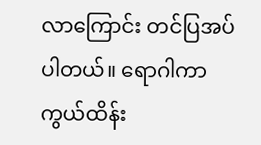လာကြောင်း တင်ပြအပ်ပါတယ်။ ရောဂါကာကွယ်ထိန်း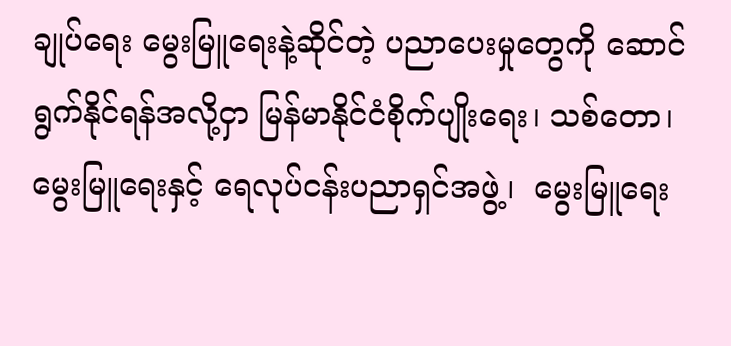ချုပ်ရေး မွေးမြူရေးနဲ့ဆိုင်တဲ့ ပညာပေးမှုတွေကို ဆောင်ရွက်နိုင်ရန်အလို့ငှာ မြန်မာနိုင်ငံစိုက်ပျိုးရေး၊ သစ်တော၊ မွေးမြူရေးနှင့် ရေလုပ်ငန်းပညာရှင်အဖွဲ့၊  မွေးမြူရေး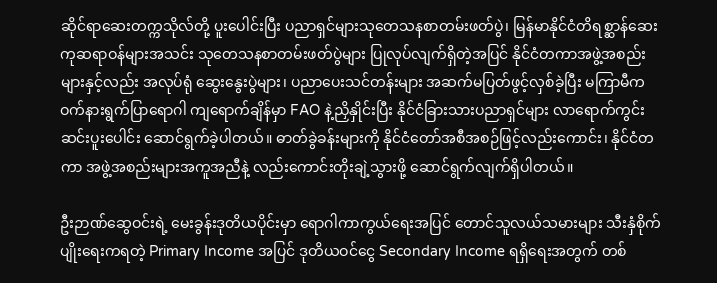ဆိုင်ရာဆေးတက္ကသိုလ်တို့ ပူးပေါင်းပြီး ပညာရှင်များသုတေသနစာတမ်းဖတ်ပွဲ၊ မြန်မာနိုင်ငံတိရစ္ဆာန်ဆေးကုဆရာဝန်များအသင်း သုတေသနစာတမ်းဖတ်ပွဲများ ပြုလုပ်လျက်ရှိတဲ့အပြင် နိုင်ငံတကာအဖွဲ့အစည်းများနှင့်လည်း အလုပ်ရုံ ဆွေးနွေးပွဲများ၊ ပညာပေးသင်တန်းများ အဆက်မပြတ်ဖွင့်လှစ်ခဲ့ပြီး မကြာမီက ဝက်နားရွက်ပြာရောဂါ ကျရောက်ချိန်မှာ FAO နဲ့ညှိနှိုင်းပြီး နိုင်ငံခြားသားပညာရှင်များ လာရောက်ကွင်းဆင်းပူးပေါင်း ဆောင်ရွက်ခဲ့ပါတယ်။ ဓာတ်ခွဲခန်းများကို နိုင်ငံတော်အစီအစဉ်ဖြင့်လည်းကောင်း၊ နိုင်ငံတကာ အဖွဲ့အစည်းများအကူအညီနဲ့ လည်းကောင်းတိုးချဲ့သွားဖို့ ဆောင်ရွက်လျက်ရှိပါတယ်။

ဦးဉာဏ်ဆွေဝင်းရဲ့ မေးခွန်းဒုတိယပိုင်းမှာ ရောဂါကာကွယ်ရေးအပြင် တောင်သူလယ်သမားများ သီးနှံစိုက်ပျိုးရေးကရတဲ့ Primary Income အပြင် ဒုတိယဝင်ငွေ Secondary Income ရရှိရေးအတွက် တစ်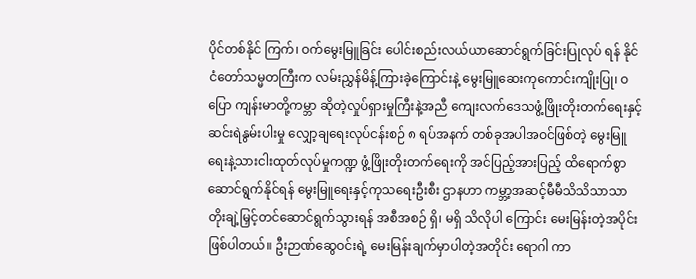ပိုင်တစ်နိုင် ကြက်၊ ဝက်မွေးမြူခြင်း ပေါင်းစည်းလယ်ယာဆောင်ရွက်ခြင်းပြုလုပ် ရန် နိုင်ငံတော်သမ္မတကြီးက လမ်းညွှန်မိန့်ကြားခဲ့ကြောင်းနဲ့ မွေးမြူဆေးကုကောင်းကျိုးပြု၊ ဝပြော ကျန်းမာတို့ကမ္ဘာ ဆိုတဲ့လှုပ်ရှားမှုကြီးနဲ့အညီ ကျေးလက်ဒေသဖွံ့ဖြိုးတိုးတက်ရေးနှင့် ဆင်းရဲနွမ်းပါးမှု လျှော့ချရေးလုပ်ငန်းစဉ် ၈ ရပ်အနက် တစ်ခုအပါအဝင်ဖြစ်တဲ့ မွေးမြူရေးနဲ့သားငါးထုတ်လုပ်မှုကဏ္ဍ ဖွံ့ဖြိုးတိုးတက်ရေးကို အင်ပြည့်အားပြည့် ထိရောက်စွာဆောင်ရွက်နိုင်ရန် မွေးမြူရေးနှင့်ကုသရေးဦးစီး ဌာနဟာ ကမ္ဘာ့အဆင့်မီမီသိသိသာသာ တိုးချဲ့မြှင့်တင်ဆောင်ရွက်သွားရန် အစီအစဉ် ရှိ၊ မရှိ သိလိုပါ ကြောင်း မေးမြန်းတဲ့အပိုင်း ဖြစ်ပါတယ်။ ဦးဉာဏ်ဆွေဝင်းရဲ့ မေးမြန်းချက်မှာပါတဲ့အတိုင်း ရောဂါ ကာ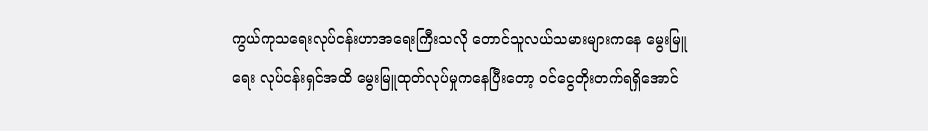ကွယ်ကုသရေးလုပ်ငန်းဟာအရေးကြီးသလို တောင်သူလယ်သမားများကနေ မွေးမြူရေး လုပ်ငန်းရှင်အထိ မွေးမြူထုတ်လုပ်မှုကနေပြီးတော့ ဝင်ငွေတိုးတက်ရရှိအောင်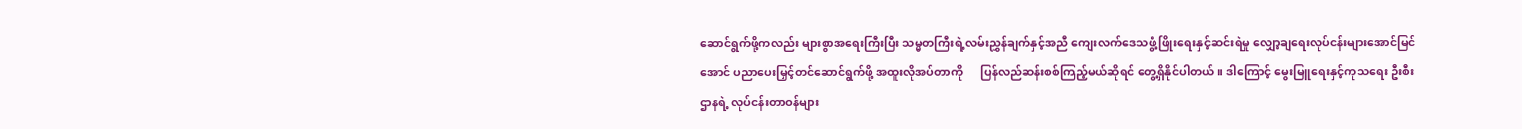ဆောင်ရွက်ဖို့ကလည်း များစွာအရေးကြီးပြီး သမ္မတကြီးရဲ့လမ်းညွှန်ချက်နှင့်အညီ ကျေးလက်ဒေသဖွံ့ဖြိုးရေးနှင့်ဆင်းရဲမှု လျှော့ချရေးလုပ်ငန်းများအောင်မြင်အောင် ပညာပေးမြှင့်တင်ဆောင်ရွက်ဖို့ အထူးလိုအပ်တာကို      ပြန်လည်ဆန်းစစ်ကြည့်မယ်ဆိုရင် တွေ့ရှိနိုင်ပါတယ်။ ဒါကြောင့် မွေးမြူရေးနှင့်ကုသရေး ဦးစီးဌာနရဲ့ လုပ်ငန်းတာဝန်များ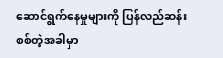ဆောင်ရွက်နေမှုများကို ပြန်လည်ဆန်းစစ်တဲ့အခါမှာ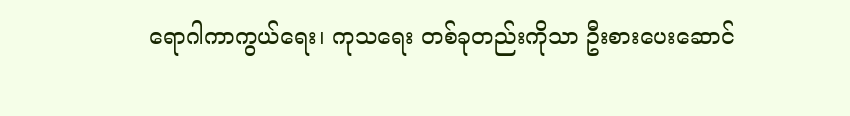ရောဂါကာကွယ်ရေး၊ ကုသရေး တစ်ခုတည်းကိုသာ ဦးစားပေးဆောင်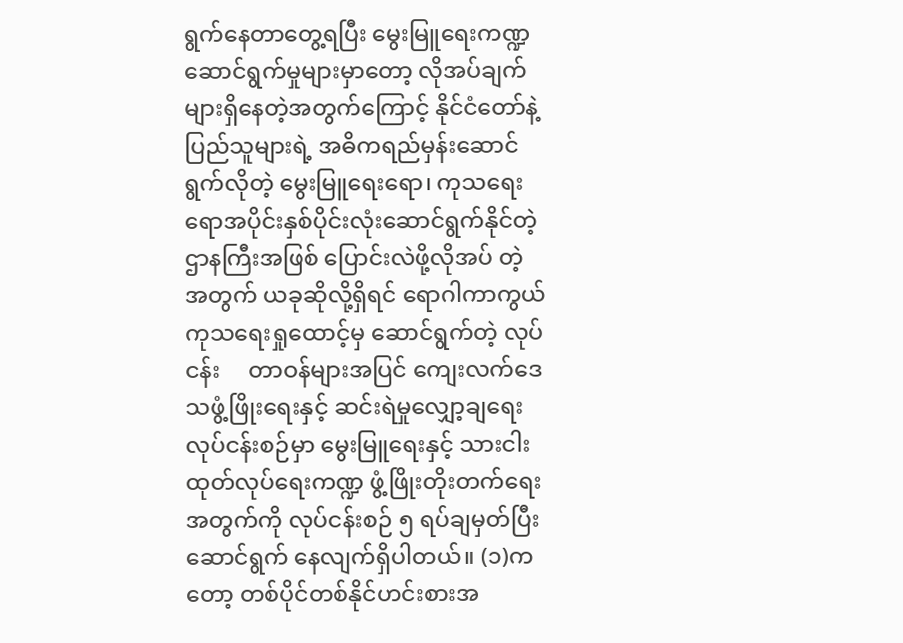ရွက်နေတာတွေ့ရပြီး မွေးမြူရေးကဏ္ဍဆောင်ရွက်မှုများမှာတော့ လိုအပ်ချက်များရှိနေတဲ့အတွက်ကြောင့် နိုင်ငံတော်နဲ့ ပြည်သူများရဲ့ အဓိကရည်မှန်းဆောင်ရွက်လိုတဲ့ မွေးမြူရေးရော၊ ကုသရေးရောအပိုင်းနှစ်ပိုင်းလုံးဆောင်ရွက်နိုင်တဲ့ ဌာနကြီးအဖြစ် ပြောင်းလဲဖို့လိုအပ် တဲ့အတွက် ယခုဆိုလို့ရှိရင် ရောဂါကာကွယ်ကုသရေးရှုထောင့်မှ ဆောင်ရွက်တဲ့ လုပ်ငန်း     တာဝန်များအပြင် ကျေးလက်ဒေသဖွံ့ဖြိုးရေးနှင့် ဆင်းရဲမှုလျှော့ချရေးလုပ်ငန်းစဉ်မှာ မွေးမြူရေးနှင့် သားငါးထုတ်လုပ်ရေးကဏ္ဍ ဖွံ့ဖြိုးတိုးတက်ရေးအတွက်ကို လုပ်ငန်းစဉ် ၅ ရပ်ချမှတ်ပြီး ဆောင်ရွက် နေလျက်ရှိပါတယ်။ (၁)ကတော့ တစ်ပိုင်တစ်နိုင်ဟင်းစားအ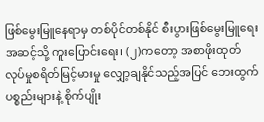ဖြစ်မွေးမြူနေရာမှ တစ်ပိုင်တစ်နိုင် စီးပွားဖြစ်မွေးမြူရေးအဆင့်သို့ ကူးပြောင်းရေး၊ (၂)ကတော့ အစာဖိုးထုတ်လုပ်မှုစရိတ်မြင့်မားမှု လျှော့ချနိုင်သည့်အပြင် ဘေးထွက်ပစ္စည်းများနဲ့ စိုက်ပျိုး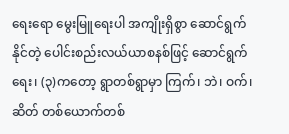ရေးရော မွေးမြူရေးပါ အကျိုးရှိစွာ ဆောင်ရွက်နိုင်တဲ့ ပေါင်းစည်းလယ်ယာစနစ်ဖြင့် ဆောင်ရွက်ရေး၊ (၃)ကတော့ ရွာတစ်ရွာမှာ ကြက်၊ ဘဲ၊ ဝက်၊ ဆိတ် တစ်ယောက်တစ်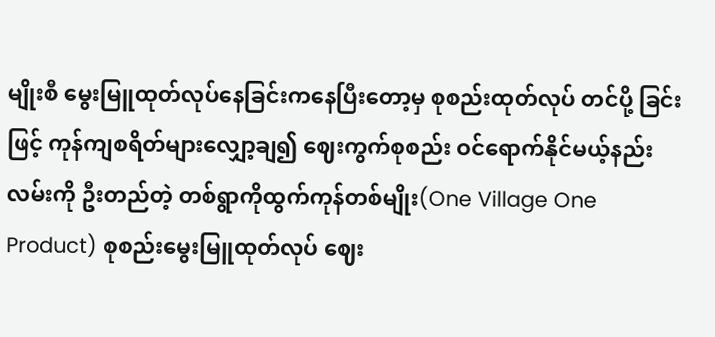မျိုးစီ မွေးမြူထုတ်လုပ်နေခြင်းကနေပြီးတော့မှ စုစည်းထုတ်လုပ် တင်ပို့ ခြင်းဖြင့် ကုန်ကျစရိတ်များလျှော့ချ၍ ဈေးကွက်စုစည်း ဝင်ရောက်နိုင်မယ့်နည်းလမ်းကို ဦးတည်တဲ့ တစ်ရွာကိုထွက်ကုန်တစ်မျိုး(One Village One Product) စုစည်းမွေးမြူထုတ်လုပ် ဈေး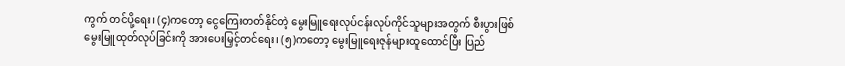ကွက် တင်ပို့ရေး၊ (၄)ကတော့ ငွေကြေးတတ်နိုင်တဲ့ မွေးမြူရေးလုပ်ငန်းလုပ်ကိုင်သူများအတွက် စီးပွားဖြစ် မွေးမြူထုတ်လုပ်ခြင်းကို အားပေးမြှင့်တင်ရေး၊ (၅)ကတော့ မွေးမြူရေးဇုန်များထူထောင်ပြီး ပြည်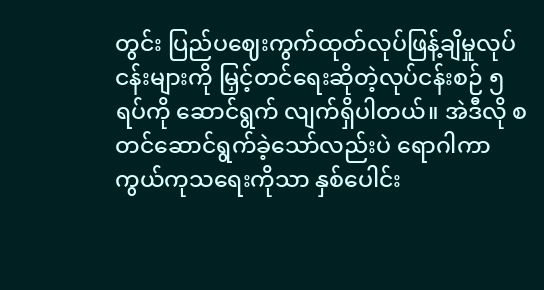တွင်း ပြည်ပဈေးကွက်ထုတ်လုပ်ဖြန့်ချိမှုလုပ်ငန်းများကို မြှင့်တင်ရေးဆိုတဲ့လုပ်ငန်းစဉ် ၅ ရပ်ကို ဆောင်ရွက် လျက်ရှိပါတယ်။ အဲဒီလို စတင်ဆောင်ရွက်ခဲ့သော်လည်းပဲ ရောဂါကာကွယ်ကုသရေးကိုသာ နှစ်ပေါင်း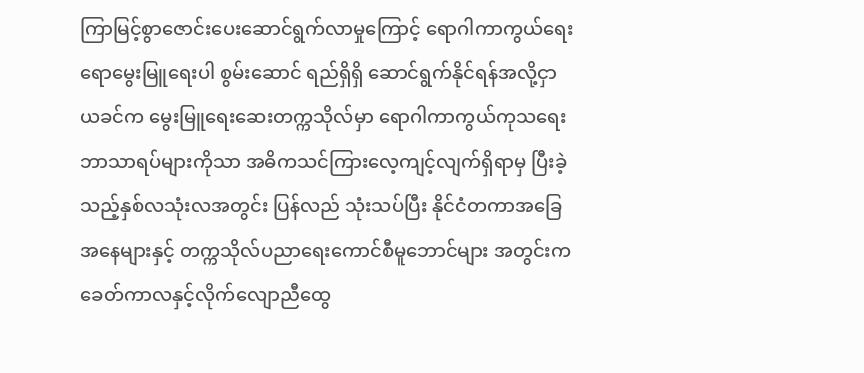ကြာမြင့်စွာဇောင်းပေးဆောင်ရွက်လာမှုကြောင့် ရောဂါကာကွယ်ရေးရောမွေးမြူရေးပါ စွမ်းဆောင် ရည်ရှိရှိ ဆောင်ရွက်နိုင်ရန်အလို့ငှာ ယခင်က မွေးမြူရေးဆေးတက္ကသိုလ်မှာ ရောဂါကာကွယ်ကုသရေး ဘာသာရပ်များကိုသာ အဓိကသင်ကြားလေ့ကျင့်လျက်ရှိရာမှ ပြီးခဲ့သည့်နှစ်လသုံးလအတွင်း ပြန်လည် သုံးသပ်ပြီး နိုင်ငံတကာအခြေအနေများနှင့် တက္ကသိုလ်ပညာရေးကောင်စီမူဘောင်များ အတွင်းက ခေတ်ကာလနှင့်လိုက်လျောညီထွေ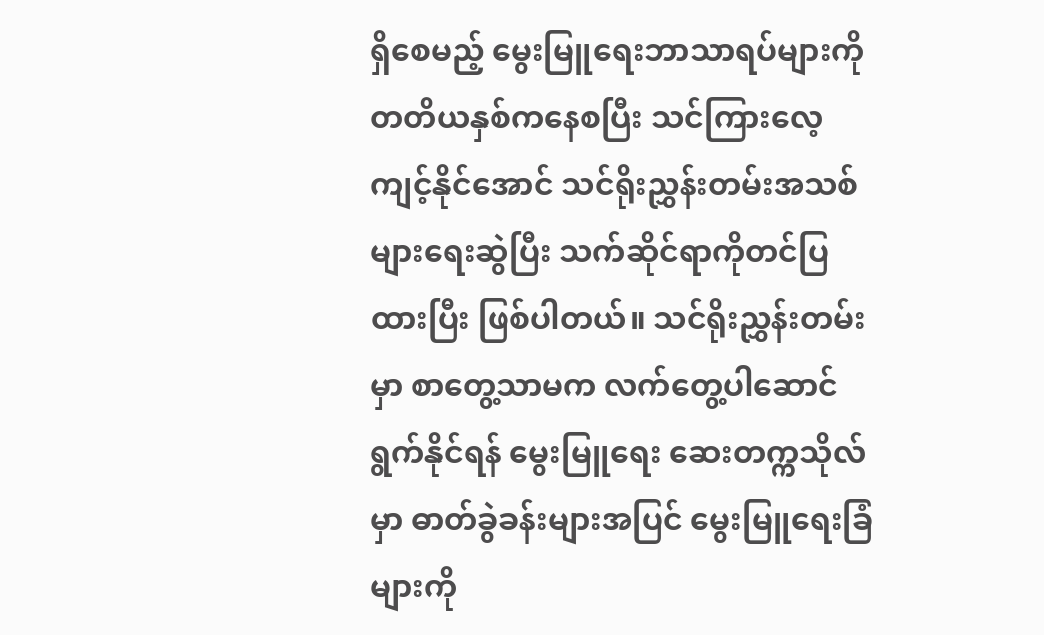ရှိစေမည့် မွေးမြူရေးဘာသာရပ်များကို တတိယနှစ်ကနေစပြီး သင်ကြားလေ့ကျင့်နိုင်အောင် သင်ရိုးညွှန်းတမ်းအသစ်များရေးဆွဲပြီး သက်ဆိုင်ရာကိုတင်ပြထားပြီး ဖြစ်ပါတယ်။ သင်ရိုးညွှန်းတမ်းမှာ စာတွေ့သာမက လက်တွေ့ပါဆောင်ရွက်နိုင်ရန် မွေးမြူရေး ဆေးတက္ကသိုလ်မှာ ဓာတ်ခွဲခန်းများအပြင် မွေးမြူရေးခြံများကို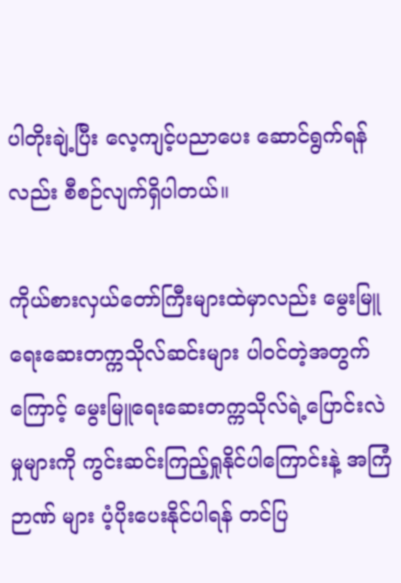ပါတိုးချဲ့ပြီး လေ့ကျင့်ပညာပေး ဆောင်ရွက်ရန်လည်း စီစဉ်လျက်ရှိပါတယ်။

ကိုယ်စားလှယ်တော်ကြီးများထဲမှာလည်း မွေးမြူရေးဆေးတက္ကသိုလ်ဆင်းများ ပါဝင်တဲ့အတွက် ကြောင့် မွေးမြူရေးဆေးတက္ကသိုလ်ရဲ့ပြောင်းလဲမှုများကို ကွင်းဆင်းကြည့်ရှုနိုင်ပါကြောင်းနဲ့ အကြံဉာဏ် များ ပံ့ပိုးပေးနိုင်ပါရန် တင်ပြ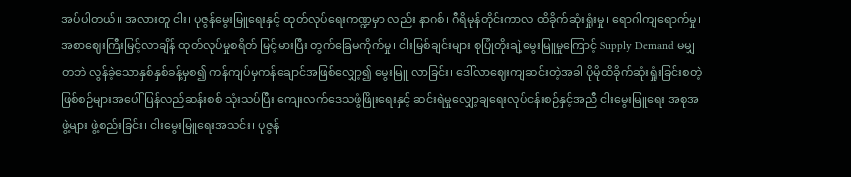အပ်ပါတယ်။ အလားတူ ငါး၊ ပုဇွန်မွေးမြူရေးနှင့် ထုတ်လုပ်ရေးကဏ္ဍမှာ လည်း နာဂစ်၊ ဂီရိမုန်တိုင်းကာလ ထိခိုက်ဆုံးရှုံးမှု၊ ရောဂါကျရောက်မှု၊ အစာဈေးကြီးမြင့်လာချိန် ထုတ်လုပ်မှုစရိတ် မြင့်မားပြီး တွက်ခြေမကိုက်မှု၊ ငါးမြစ်ချင်းများ စုပြုံတိုးချဲ့မွေးမြူမှုကြောင့် Supply Demand မမျှတဘဲ လွန်ခဲ့သောနှစ်နှစ်ခန့်မှစ၍ ကန်ကျပ်မှကန်ချောင်အဖြစ်လျှော့၍ မွေးမြူ လာခြင်း၊ ဒေါ်လာဈေးကျဆင်းတဲ့အခါ ပိုမိုထိခိုက်ဆုံးရှုံးခြင်းစတဲ့ဖြစ်စဉ်များအပေါ် ပြန်လည်ဆန်းစစ် သုံးသပ်ပြီး ကျေးလက်ဒေသဖွံဖြိုးရေးနှင့် ဆင်းရဲမှုလျှော့ချရေးလုပ်ငန်းစဉ်နှင့်အညီ ငါးမွေးမြူရေး အစုအဖွဲ့များ ဖွဲ့စည်းခြင်း၊ ငါးမွေးမြူရေးအသင်း၊ ပုဇွန်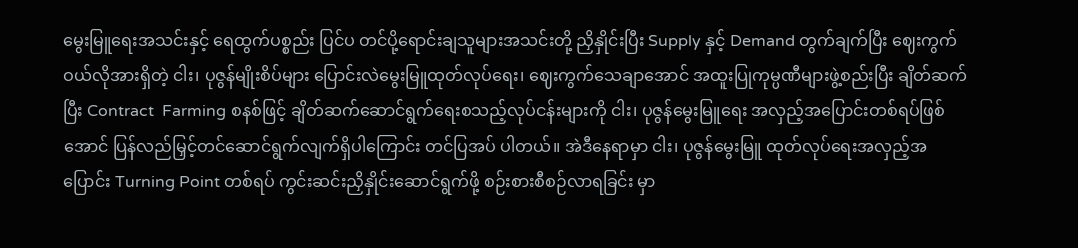မွေးမြူရေးအသင်းနှင့် ရေထွက်ပစ္စည်း ပြင်ပ တင်ပို့ရောင်းချသူများအသင်းတို့ ညှိနှိုင်းပြီး Supply နှင့် Demand တွက်ချက်ပြီး ဈေးကွက် ဝယ်လိုအားရှိတဲ့ ငါး၊ ပုဇွန်မျိုးစိပ်များ ပြောင်းလဲမွေးမြူထုတ်လုပ်ရေး၊ ဈေးကွက်သေချာအောင် အထူးပြုကုမ္ပဏီများဖွဲ့စည်းပြီး ချိတ်ဆက်ပြီး Contract  Farming စနစ်ဖြင့် ချိတ်ဆက်ဆောင်ရွက်ရေးစသည့်လုပ်ငန်းများကို ငါး၊ ပုဇွန်မွေးမြူရေး အလှည့်အပြောင်းတစ်ရပ်ဖြစ်အောင် ပြန်လည်မြှင့်တင်ဆောင်ရွက်လျက်ရှိပါကြောင်း တင်ပြအပ် ပါတယ်။ အဲဒီနေရာမှာ ငါး၊ ပုဇွန်မွေးမြူ ထုတ်လုပ်ရေးအလှည့်အပြောင်း Turning Point တစ်ရပ် ကွင်းဆင်းညှိနှိုင်းဆောင်ရွက်ဖို့ စဉ်းစားစီစဉ်လာရခြင်း မှာ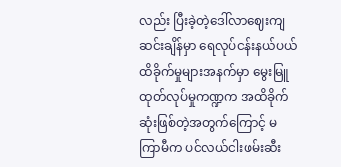လည်း ပြီးခဲ့တဲ့ဒေါ်လာဈေးကျဆင်းချိန်မှာ ရေလုပ်ငန်းနယ်ပယ် ထိခိုက်မှုများအနက်မှာ မွေးမြူ ထုတ်လုပ်မှုကဏ္ဍက အထိခိုက်ဆုံးဖြစ်တဲ့အတွက်ကြောင့် မကြာမီက ပင်လယ်ငါးဖမ်းဆီး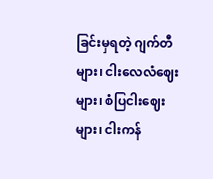ခြင်းမှရတဲ့ ဂျက်တီများ၊ ငါးလေလံဈေးများ၊ စံပြငါးဈေးများ၊ ငါးကန်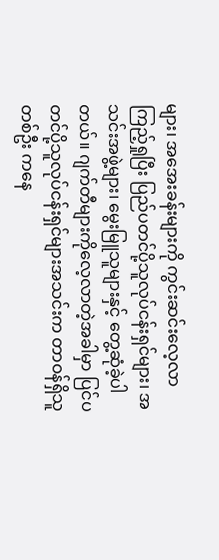များ၊ အအေးခန်းများကို ကွင်းဆင်းလေ့လာ ကြည့်ရှုပြီး ပြည်ပတင်ပို့သူလုပ်ငန်းရှင်များ၊ အသင်းအဖွဲ့များ၊ မွေးမြူသူများနှင့် တွေ့ဆုံခဲ့ပါတယ်။ ဂျက်တီများကိုလေ့လာတဲ့အခါမှာ ပြင်ပတင်ပို့သူလုပ်ငန်းရှင်များအသင်းက တာဝန်ရှိသူတစ်ဦး ကနေ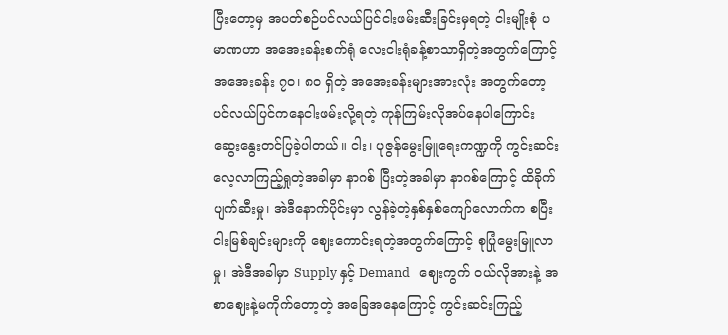ပြီးတော့မှ အပတ်စဉ်ပင်လယ်ပြင်ငါးဖမ်းဆီးခြင်းမှရတဲ့ ငါးမျိုးစုံ ပမာဏဟာ အအေးခန်းစက်ရုံ လေးငါးရုံခန့်စာသာရှိတဲ့အတွက်ကြောင့် အအေးခန်း ၇၀၊ ၈၀ ရှိတဲ့ အအေးခန်းများအားလုံး အတွက်တော့ ပင်လယ်ပြင်ကနေငါးဖမ်းလို့ရတဲ့ ကုန်ကြမ်းလိုအပ်နေပါကြောင်း ဆွေးနွေးတင်ပြခဲ့ပါတယ်။ ငါး၊ ပုဇွန်မွေးမြူရေးကဏ္ဍကို ကွင်းဆင်းလေ့လာကြည့်ရှုတဲ့အခါမှာ နာဂစ် ပြီးတဲ့အခါမှာ နာဂစ်ကြောင့် ထိခိုက်ပျက်ဆီးမှု၊ အဲဒီနောက်ပိုင်းမှာ လွန်ခဲ့တဲ့နှစ်နှစ်ကျော်လောက်က စပြီး ငါးမြစ်ချင်းများကို ဈေးကောင်းရတဲ့အတွက်ကြောင့် စုပြုံမွေးမြူလာမှု၊ အဲဒီအခါမှာ Supply နှင့် Demand   ဈေးကွက် ဝယ်လိုအားနဲ့ အစာဈေးနဲ့မကိုက်တော့တဲ့ အခြေအနေကြောင့် ကွင်းဆင်းကြည့်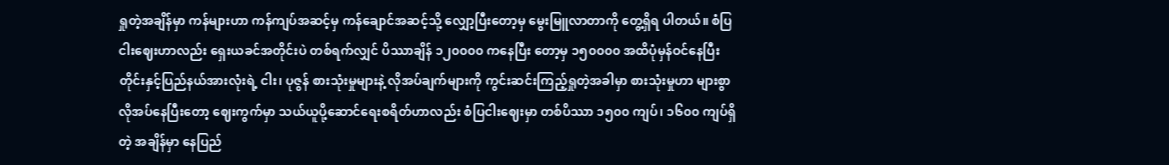ရှုတဲ့အချိန်မှာ ကန်များဟာ ကန်ကျပ်အဆင့်မှ ကန်ချောင်အဆင့်သို့ လျှော့ပြီးတော့မှ မွေးမြူလာတာကို တွေ့ရှိရ ပါတယ်။ စံပြငါးဈေးဟာလည်း ရှေးယခင်အတိုင်းပဲ တစ်ရက်လျှင် ပိဿာချိန် ၁၂၀၀၀၀ ကနေပြီး တော့မှ ၁၅၀၀၀၀ အထိပုံမှန်ဝင်နေပြီး တိုင်းနှင့်ပြည်နယ်အားလုံးရဲ့ ငါး၊ ပုဇွန် စားသုံးမှုများနဲ့ လိုအပ်ချက်များကို ကွင်းဆင်းကြည့်ရှုတဲ့အခါမှာ စားသုံးမှုဟာ များစွာလိုအပ်နေပြီးတော့ ဈေးကွက်မှာ သယ်ယူပို့ဆောင်ရေးစရိတ်ဟာလည်း စံပြငါးဈေးမှာ တစ်ပိဿာ ၁၅၀၀ ကျပ်၊ ၁၆၀၀ ကျပ်ရှိတဲ့ အချိန်မှာ နေပြည်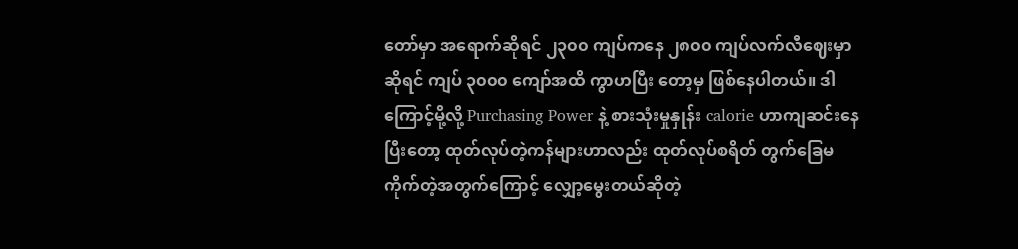တော်မှာ အရောက်ဆိုရင် ၂၃၀၀ ကျပ်ကနေ ၂၈၀၀ ကျပ်လက်လီဈေးမှာဆိုရင် ကျပ် ၃၀၀၀ ကျော်အထိ ကွာဟပြီး တော့မှ ဖြစ်နေပါတယ်။ ဒါကြောင့်မို့လို့ Purchasing Power နဲ့ စားသုံးမှုနှုန်း calorie ဟာကျဆင်းနေပြီးတော့ ထုတ်လုပ်တဲ့ကန်များဟာလည်း ထုတ်လုပ်စရိတ် တွက်ခြေမကိုက်တဲ့အတွက်ကြောင့် လျှော့မွေးတယ်ဆိုတဲ့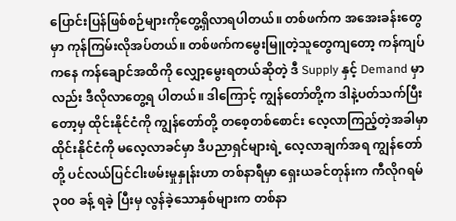ပြောင်းပြန်ဖြစ်စဉ်များကိုတွေ့ရှိလာရပါတယ်။ တစ်ဖက်က အအေးခန်းတွေမှာ ကုန်ကြမ်းလိုအပ်တယ်။ တစ်ဖက်ကမွေးမြူတဲ့သူတွေကျတော့ ကန်ကျပ်ကနေ ကန်ချောင်အထိကို လျှော့မွေးရတယ်ဆိုတဲ့ ဒီ Supply နှင့် Demand မှာလည်း ဒီလိုလာတွေ့ရ ပါတယ်။ ဒါကြောင့် ကျွန်တော်တို့က ဒါနဲ့ပတ်သက်ပြီးတော့မှ ထိုင်းနိုင်ငံကို ကျွန်တော်တို့ တစေ့တစ်စောင်း လေ့လာကြည့်တဲ့အခါမှာ ထိုင်းနိုင်ငံကို မလေ့လာခင်မှာ ဒီပညာရှင်များရဲ့ လေ့လာချက်အရ ကျွန်တော်တို့ ပင်လယ်ပြင်ငါးဖမ်းမှုနှုန်းဟာ တစ်နာရီမှာ ရှေးယခင်တုန်းက ကီလိုဂရမ် ၃၀၀ ခန့် ရခဲ့ ပြီးမှ လွန်ခဲ့သောနှစ်များက တစ်နာ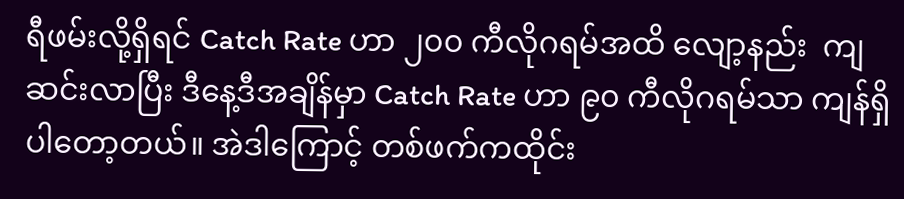ရီဖမ်းလို့ရှိရင် Catch Rate ဟာ ၂၀၀ ကီလိုဂရမ်အထိ လျော့နည်း  ကျဆင်းလာပြီး ဒီနေ့ဒီအချိန်မှာ Catch Rate ဟာ ၉၀ ကီလိုဂရမ်သာ ကျန်ရှိပါတော့တယ်။ အဲဒါကြောင့် တစ်ဖက်ကထိုင်း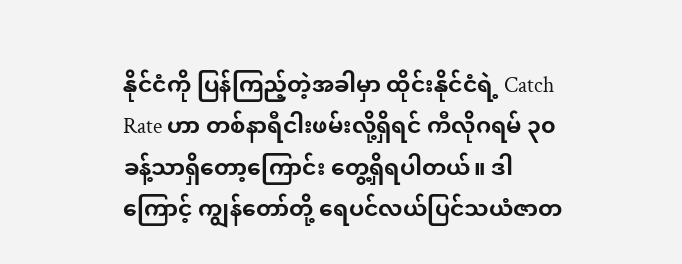နိုင်ငံကို ပြန်ကြည့်တဲ့အခါမှာ ထိုင်းနိုင်ငံရဲ့ Catch Rate ဟာ တစ်နာရီငါးဖမ်းလို့ရှိရင် ကီလိုဂရမ် ၃၀ ခန့်သာရှိတော့ကြောင်း တွေ့ရှိရပါတယ်။ ဒါကြောင့် ကျွန်တော်တို့ ရေပင်လယ်ပြင်သယံဇာတ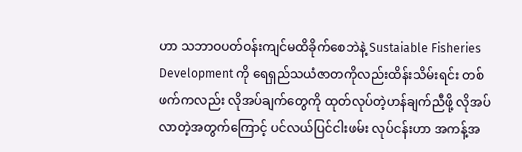ဟာ သဘာဝပတ်ဝန်းကျင်မထိခိုက်စေဘဲနဲ့ Sustaiable Fisheries  Development ကို ရေရှည်သယံဇာတကိုလည်းထိန်းသိမ်းရင်း တစ်ဖက်ကလည်း လိုအပ်ချက်တွေကို ထုတ်လုပ်တဲ့ဟန်ချက်ညီဖို့ လိုအပ်လာတဲ့အတွက်ကြောင့် ပင်လယ်ပြင်ငါးဖမ်း လုပ်ငန်းဟာ အကန့်အ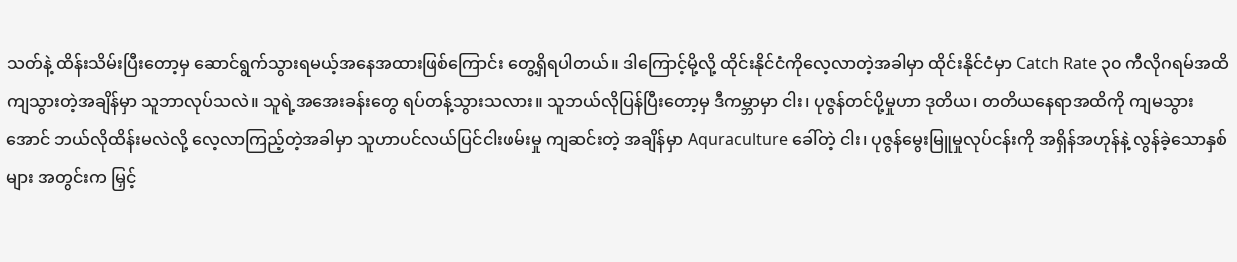သတ်နဲ့ ထိန်းသိမ်းပြီးတော့မှ ဆောင်ရွက်သွားရမယ့်အနေအထားဖြစ်ကြောင်း တွေ့ရှိရပါတယ်။ ဒါကြောင့်မို့လို့ ထိုင်းနိုင်ငံကိုလေ့လာတဲ့အခါမှာ ထိုင်းနိုင်ငံမှာ Catch Rate ၃၀ ကီလိုဂရမ်အထိ ကျသွားတဲ့အချိန်မှာ သူဘာလုပ်သလဲ။ သူရဲ့အအေးခန်းတွေ ရပ်တန့်သွားသလား။ သူဘယ်လိုပြန်ပြီးတော့မှ ဒီကမ္ဘာမှာ ငါး၊ ပုဇွန်တင်ပို့မှုဟာ ဒုတိယ၊ တတိယနေရာအထိကို ကျမသွား အောင် ဘယ်လိုထိန်းမလဲလို့ လေ့လာကြည့်တဲ့အခါမှာ သူဟာပင်လယ်ပြင်ငါးဖမ်းမှု ကျဆင်းတဲ့ အချိန်မှာ Aquraculture ခေါ်တဲ့ ငါး၊ ပုဇွန်မွေးမြူမှုလုပ်ငန်းကို အရှိန်အဟုန်နဲ့ လွန်ခဲ့သောနှစ်များ အတွင်းက မြှင့်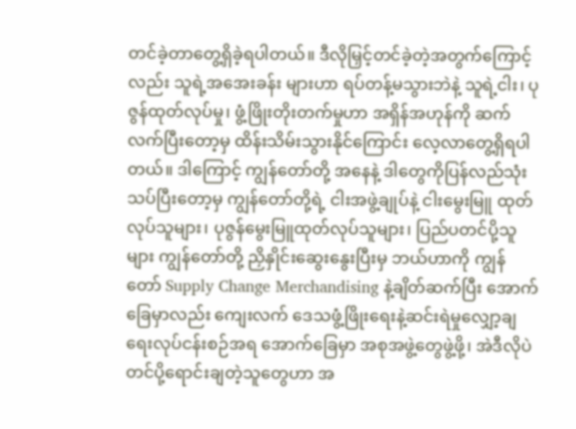တင်ခဲ့တာတွေ့ရှိခဲ့ရပါတယ်။ ဒီလိုမြှင့်တင်ခဲ့တဲ့အတွက်ကြောင့်လည်း သူရဲ့အအေးခန်း များဟာ ရပ်တန့်မသွားဘဲနဲ့ သူရဲ့ငါး၊ ပုဇွန်ထုတ်လုပ်မှု၊ ဖွံ့ဖြိုးတိုးတက်မှုဟာ အရှိန်အဟုန်ကို ဆက်လက်ပြီးတော့မှ ထိန်းသိမ်းသွားနိုင်ကြောင်း လေ့လာတွေ့ရှိရပါတယ်။ ဒါကြောင့် ကျွန်တော်တို့ အနေနဲ့ ဒါတွေကိုပြန်လည်သုံးသပ်ပြီးတော့မှ ကျွန်တော်တို့ရဲ့ ငါးအဖွဲ့ချုပ်နဲ့ ငါးမွေးမြူ ထုတ်လုပ်သူများ၊ ပုဇွန်မွေးမြူထုတ်လုပ်သူများ၊ ပြည်ပတင်ပို့သူများ ကျွန်တော်တို့ ညှိနှိုင်းဆွေးနွေးပြီးမှ ဘယ်ဟာကို ကျွန်တော် Supply Change Merchandising နဲ့ချိတ်ဆက်ပြီး အောက်ခြေမှာလည်း ကျေးလက် ဒေသဖွံ့ဖြိုးရေးနဲ့ဆင်းရဲမှုလျှော့ချရေးလုပ်ငန်းစဉ်အရ အောက်ခြေမှာ အစုအဖွဲ့တွေဖွဲ့ဖို့၊ အဲဒီလိုပဲ တင်ပို့ရောင်းချတဲ့သူတွေဟာ အ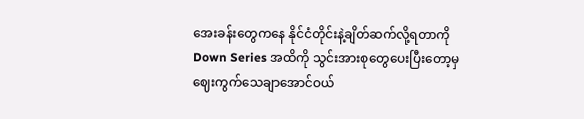အေးခန်းတွေကနေ နိုင်ငံတိုင်းနဲ့ချိတ်ဆက်လို့ရတာကို Down Series အထိကို သွင်းအားစုတွေပေးပြီးတော့မှ ဈေးကွက်သေချာအောင်ဝယ်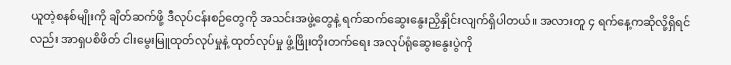ယူတဲ့စနစ်မျိုးကို ချိတ်ဆက်ဖို့ ဒီလုပ်ငန်းစဉ်တွေကို အသင်းအဖွဲ့တွေနဲ့ ရက်ဆက်ဆွေးနွေးညှိနှိုင်းလျက်ရှိပါတယ်။ အလားတူ ၄ ရက်နေ့ကဆိုလို့ရှိရင်လည်း အာရှပစိဖိတ် ငါးမွေးမြူထုတ်လုပ်မှုနဲ့ ထုတ်လုပ်မှု ဖွံ့ဖြိုးတိုးတက်ရေး အလုပ်ရုံဆွေးနွေးပွဲကို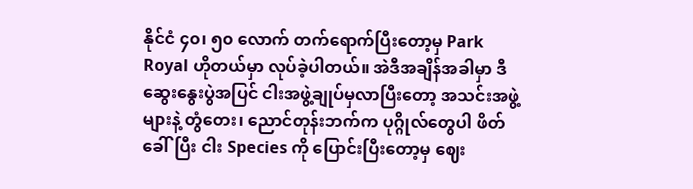နိုင်ငံ ၄၀၊ ၅၀ လောက် တက်ရောက်ပြီးတော့မှ Park Royal ဟိုတယ်မှာ လုပ်ခဲ့ပါတယ်။ အဲဒီအချိန်အခါမှာ ဒီဆွေးနွေးပွဲအပြင် ငါးအဖွဲ့ချုပ်မှလာပြီးတော့ အသင်းအဖွဲ့များနဲ့ တွံတေး၊ ညောင်တုန်းဘက်က ပုဂ္ဂိုလ်တွေပါ ဖိတ်ခေါ်ပြီး ငါး Species ကို ပြောင်းပြီးတော့မှ ဈေး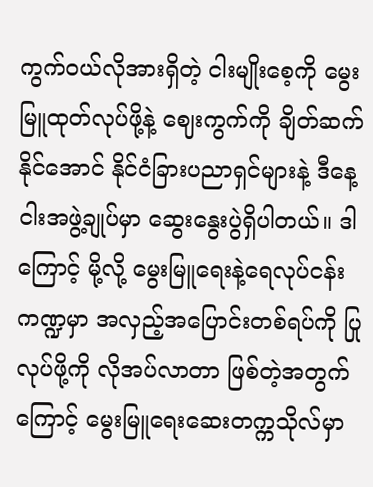ကွက်ဝယ်လိုအားရှိတဲ့ ငါးမျိုးစေ့ကို မွေးမြူထုတ်လုပ်ဖို့နဲ့ ဈေးကွက်ကို ချိတ်ဆက်နိုင်အောင် နိုင်ငံခြားပညာရှင်များနဲ့ ဒီနေ့ ငါးအဖွဲ့ချုပ်မှာ ဆွေးနွေးပွဲရှိပါတယ်။ ဒါကြောင့် မို့လို့ မွေးမြူရေးနဲ့ရေလုပ်ငန်းကဏ္ဍမှာ အလှည့်အပြောင်းတစ်ရပ်ကို ပြုလုပ်ဖို့ကို လိုအပ်လာတာ ဖြစ်တဲ့အတွက်ကြောင့် မွေးမြူရေးဆေးတက္ကသိုလ်မှာ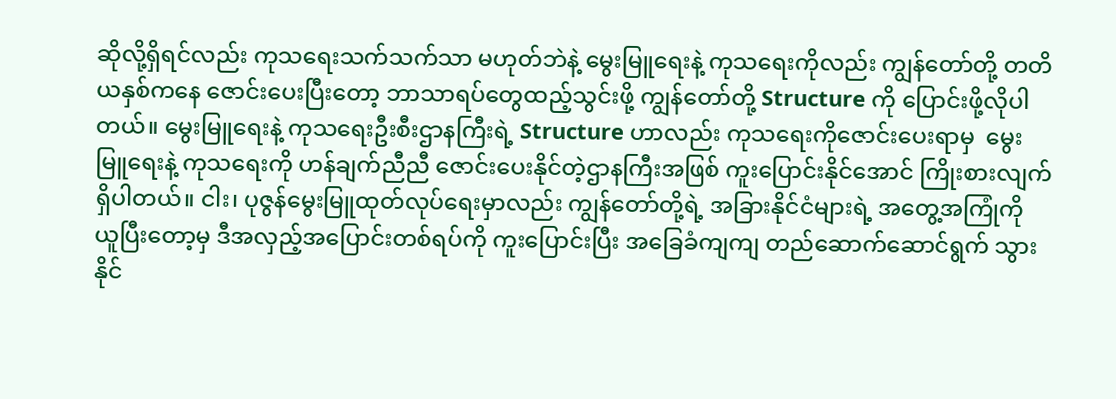ဆိုလို့ရှိရင်လည်း ကုသရေးသက်သက်သာ မဟုတ်ဘဲနဲ့ မွေးမြူရေးနဲ့ ကုသရေးကိုလည်း ကျွန်တော်တို့ တတိယနှစ်ကနေ ဇောင်းပေးပြီးတော့ ဘာသာရပ်တွေထည့်သွင်းဖို့ ကျွန်တော်တို့ Structure ကို ပြောင်းဖို့လိုပါတယ်။ မွေးမြူရေးနဲ့ ကုသရေးဦးစီးဌာနကြီးရဲ့ Structure ဟာလည်း ကုသရေးကိုဇောင်းပေးရာမှ  မွေးမြူရေးနဲ့ ကုသရေးကို ဟန်ချက်ညီညီ ဇောင်းပေးနိုင်တဲ့ဌာနကြီးအဖြစ် ကူးပြောင်းနိုင်အောင် ကြိုးစားလျက် ရှိပါတယ်။ ငါး၊ ပုဇွန်မွေးမြူထုတ်လုပ်ရေးမှာလည်း ကျွန်တော်တို့ရဲ့ အခြားနိုင်ငံများရဲ့ အတွေ့အကြုံကို ယူပြီးတော့မှ ဒီအလှည့်အပြောင်းတစ်ရပ်ကို ကူးပြောင်းပြီး အခြေခံကျကျ တည်ဆောက်ဆောင်ရွက် သွားနိုင်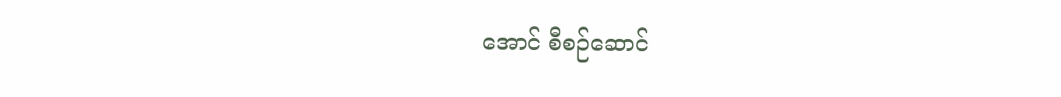အောင် စီစဉ်ဆောင်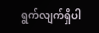ရွက်လျက်ရှိပါ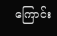ကြောင်း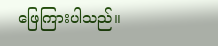ဖြေကြားပါသည်။